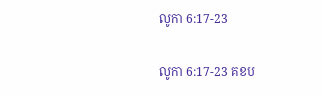លូកា 6:17-23

លូកា 6:17-23 គខប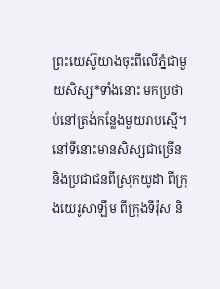ព្រះ‌យេស៊ូយាងចុះពីលើភ្នំជាមួយសិស្ស*ទាំងនោះ មកប្រថាប់នៅត្រង់កន្លែងមួយរាបស្មើ។ នៅទីនោះមានសិស្សជាច្រើន និងប្រជា‌ជនពីស្រុកយូដា ពីក្រុងយេរូ‌សាឡឹម ពីក្រុងទីរ៉ុស និ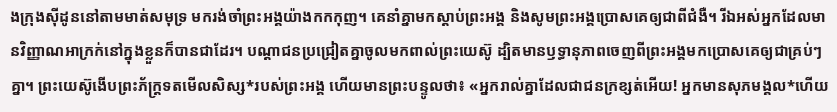ងក្រុងស៊ីដូននៅតាមមាត់សមុទ្រ មករង់‌ចាំព្រះអង្គយ៉ាងកក‌កុញ។ គេនាំគ្នាមកស្ដាប់ព្រះអង្គ និងសូមព្រះអង្គប្រោសគេឲ្យជាពីជំងឺ។ រីឯអស់អ្នកដែលមានវិញ្ញាណអាក្រក់នៅក្នុងខ្លួនក៏បានជាដែរ។ បណ្ដា‌ជនប្រជ្រៀតគ្នាចូលមកពាល់ព្រះ‌យេស៊ូ ដ្បិតមានឫទ្ធា‌នុភាពចេញពីព្រះអង្គមកប្រោសគេឲ្យជាគ្រប់ៗគ្នា។ ព្រះ‌យេស៊ូងើបព្រះ‌ភ័ក្ត្រទតមើលសិស្ស*របស់ព្រះអង្គ ហើយមានព្រះ‌បន្ទូលថា៖ «អ្នករាល់គ្នាដែលជាជនក្រ‌ខ្សត់អើយ! អ្នកមានសុភមង្គល*ហើយ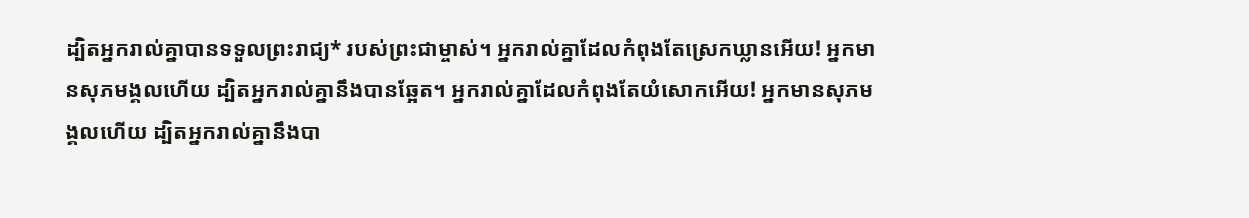ដ្បិតអ្នករាល់គ្នាបានទទួលព្រះ‌រាជ្យ* របស់ព្រះ‌ជាម្ចាស់។ អ្នករាល់គ្នាដែលកំពុងតែស្រេកឃ្លានអើយ! អ្នកមានសុភមង្គលហើយ ដ្បិតអ្នករាល់គ្នានឹងបានឆ្អែត។ អ្នករាល់គ្នាដែលកំពុងតែយំសោកអើយ! អ្នកមានសុភមង្គលហើយ ដ្បិតអ្នករាល់គ្នានឹងបា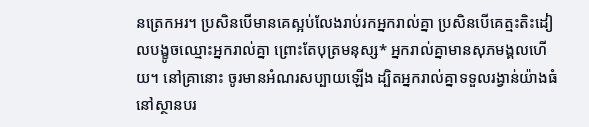នត្រេកអរ។ ប្រសិនបើមានគេស្អប់លែងរាប់រកអ្នករាល់គ្នា ប្រសិនបើគេត្មះ‌តិះ‌ដៀលបង្ខូចឈ្មោះអ្នករាល់គ្នា ព្រោះតែបុត្រមនុស្ស* អ្នករាល់គ្នាមានសុភមង្គលហើយ។ នៅគ្រានោះ ចូរមានអំណរសប្បាយឡើង ដ្បិតអ្នករាល់គ្នាទទួលរង្វាន់យ៉ាងធំ នៅស្ថានបរ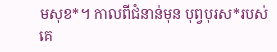ម‌សុខ*។ កាលពីជំនាន់មុន បុព្វបុរស*របស់គេ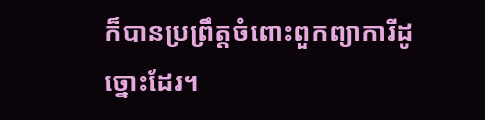ក៏បានប្រព្រឹត្តចំពោះពួកព្យាការីដូច្នោះដែរ។